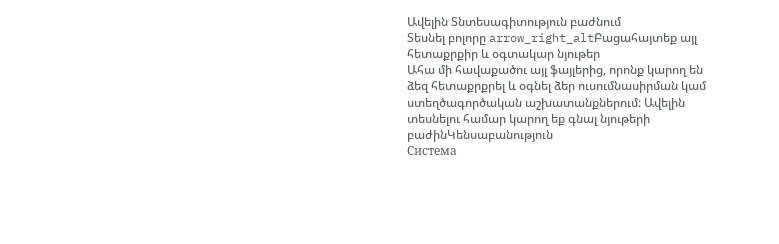Ավելին Տնտեսագիտություն բաժնում
Տեսնել բոլորը arrow_right_altԲացահայտեք այլ հետաքրքիր և օգտակար նյութեր
Ահա մի հավաքածու այլ ֆայլերից, որոնք կարող են ձեզ հետաքրքրել և օգնել ձեր ուսումնասիրման կամ ստեղծագործական աշխատանքներում: Ավելին տեսնելու համար կարող եք գնալ նյութերի բաժինԿենսաբանություն
Система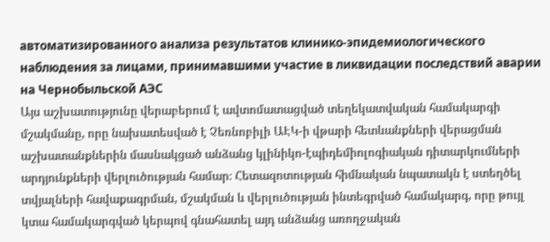автоматизированного анализа результатов клинико-эпидемиологического наблюдения за лицами, принимавшими участие в ликвидации последствий аварии на Чернобыльской АЭС
Այս աշխատությունը վերաբերում է ավտոմատացված տեղեկատվական համակարգի մշակմանը, որը նախատեսված է Չեռնոբիլի ԱԷԿ-ի վթարի հետևանքների վերացման աշխատանքներին մասնակցած անձանց կլինիկո-էպիդեմիոլոգիական դիտարկումների արդյունքների վերլուծության համար։ Հետազոտության հիմնական նպատակն է ստեղծել տվյալների հավաքագրման, մշակման և վերլուծության ինտեգրված համակարգ, որը թույլ կտա համակարգված կերպով գնահատել այդ անձանց առողջական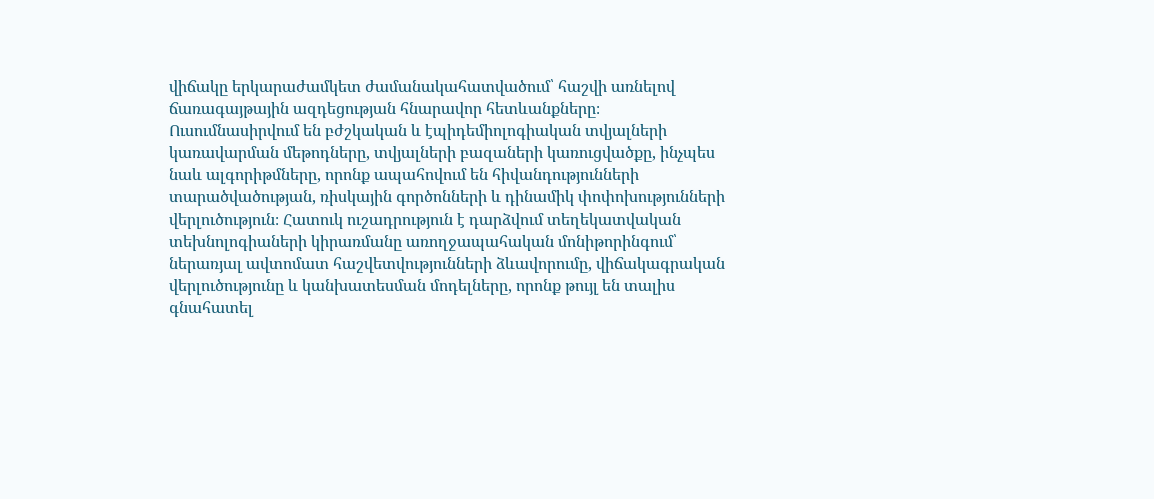վիճակը երկարաժամկետ ժամանակահատվածում՝ հաշվի առնելով ճառագայթային ազդեցության հնարավոր հետևանքները։ Ուսումնասիրվում են բժշկական և էպիդեմիոլոգիական տվյալների կառավարման մեթոդները, տվյալների բազաների կառուցվածքը, ինչպես նաև ալգորիթմները, որոնք ապահովում են հիվանդությունների տարածվածության, ռիսկային գործոնների և դինամիկ փոփոխությունների վերլուծություն։ Հատուկ ուշադրություն է դարձվում տեղեկատվական տեխնոլոգիաների կիրառմանը առողջապահական մոնիթորինգում՝ ներառյալ ավտոմատ հաշվետվությունների ձևավորումը, վիճակագրական վերլուծությունը և կանխատեսման մոդելները, որոնք թույլ են տալիս գնահատել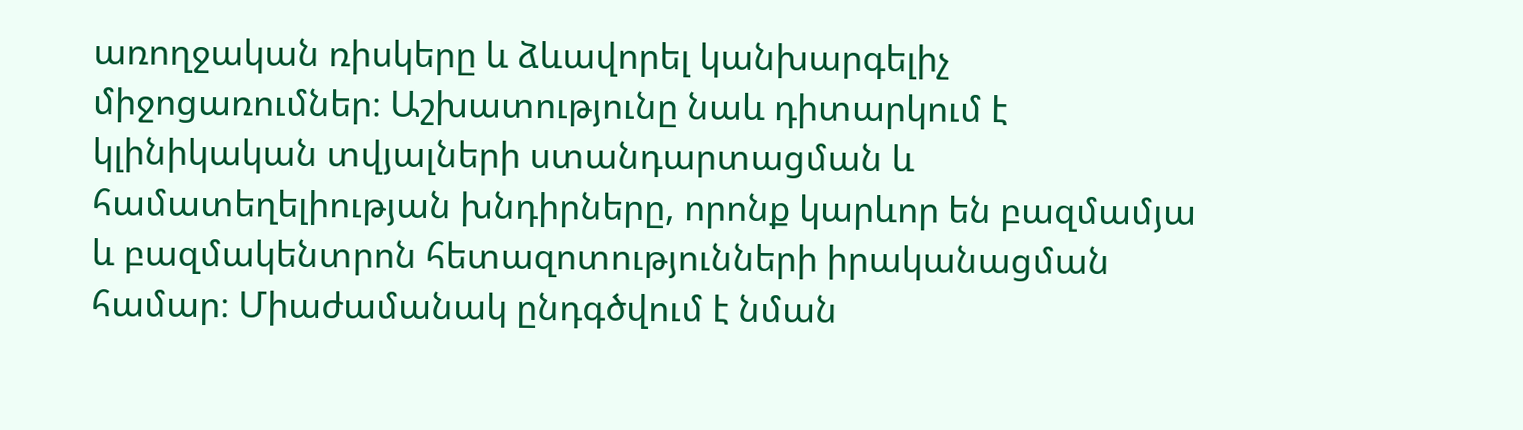առողջական ռիսկերը և ձևավորել կանխարգելիչ միջոցառումներ։ Աշխատությունը նաև դիտարկում է կլինիկական տվյալների ստանդարտացման և համատեղելիության խնդիրները, որոնք կարևոր են բազմամյա և բազմակենտրոն հետազոտությունների իրականացման համար։ Միաժամանակ ընդգծվում է նման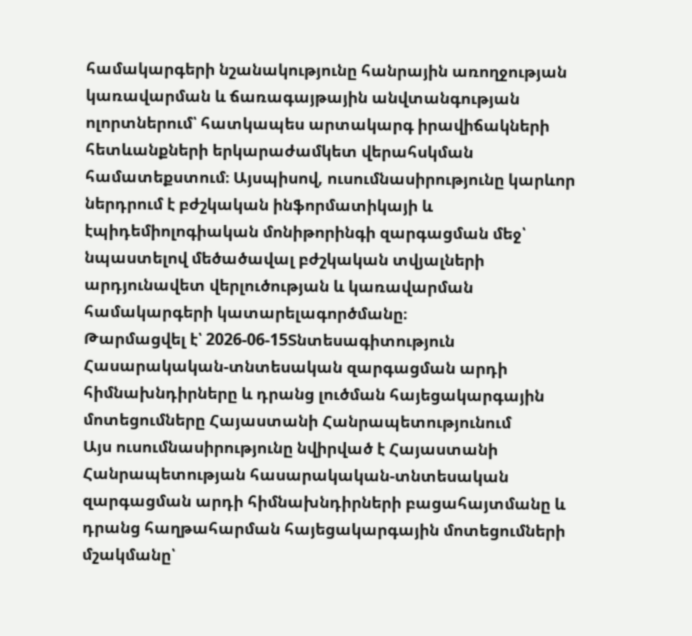համակարգերի նշանակությունը հանրային առողջության կառավարման և ճառագայթային անվտանգության ոլորտներում՝ հատկապես արտակարգ իրավիճակների հետևանքների երկարաժամկետ վերահսկման համատեքստում։ Այսպիսով, ուսումնասիրությունը կարևոր ներդրում է բժշկական ինֆորմատիկայի և էպիդեմիոլոգիական մոնիթորինգի զարգացման մեջ՝ նպաստելով մեծածավալ բժշկական տվյալների արդյունավետ վերլուծության և կառավարման համակարգերի կատարելագործմանը։
Թարմացվել է՝ 2026-06-15Տնտեսագիտություն
Հասարակական-տնտեսական զարգացման արդի հիմնախնդիրները և դրանց լուծման հայեցակարգային մոտեցումները Հայաստանի Հանրապետությունում
Այս ուսումնասիրությունը նվիրված է Հայաստանի Հանրապետության հասարակական-տնտեսական զարգացման արդի հիմնախնդիրների բացահայտմանը և դրանց հաղթահարման հայեցակարգային մոտեցումների մշակմանը՝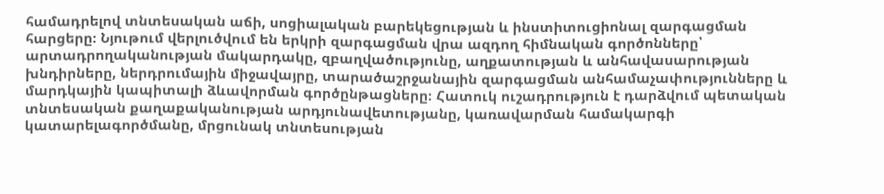համադրելով տնտեսական աճի, սոցիալական բարեկեցության և ինստիտուցիոնալ զարգացման հարցերը։ Նյութում վերլուծվում են երկրի զարգացման վրա ազդող հիմնական գործոնները՝ արտադրողականության մակարդակը, զբաղվածությունը, աղքատության և անհավասարության խնդիրները, ներդրումային միջավայրը, տարածաշրջանային զարգացման անհամաչափությունները և մարդկային կապիտալի ձևավորման գործընթացները։ Հատուկ ուշադրություն է դարձվում պետական տնտեսական քաղաքականության արդյունավետությանը, կառավարման համակարգի կատարելագործմանը, մրցունակ տնտեսության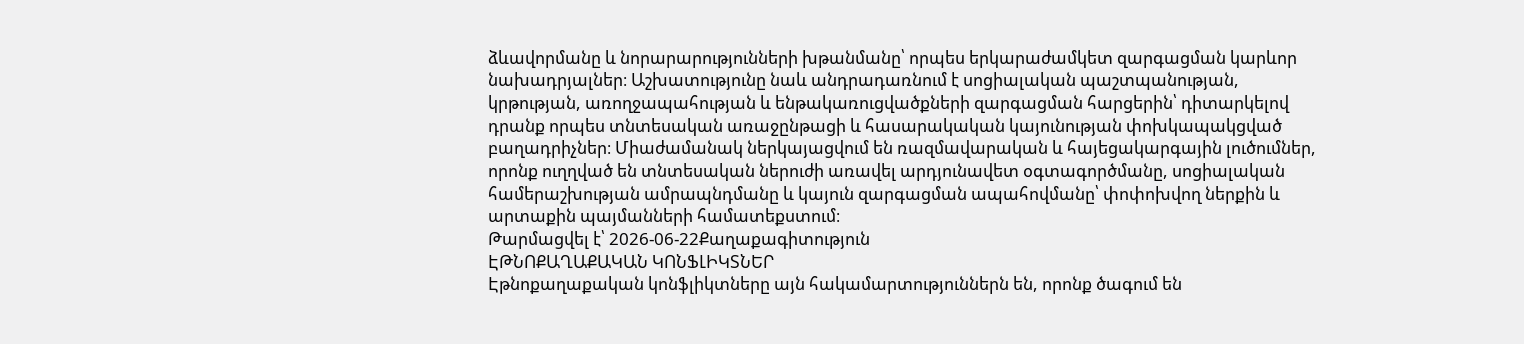ձևավորմանը և նորարարությունների խթանմանը՝ որպես երկարաժամկետ զարգացման կարևոր նախադրյալներ։ Աշխատությունը նաև անդրադառնում է սոցիալական պաշտպանության, կրթության, առողջապահության և ենթակառուցվածքների զարգացման հարցերին՝ դիտարկելով դրանք որպես տնտեսական առաջընթացի և հասարակական կայունության փոխկապակցված բաղադրիչներ։ Միաժամանակ ներկայացվում են ռազմավարական և հայեցակարգային լուծումներ, որոնք ուղղված են տնտեսական ներուժի առավել արդյունավետ օգտագործմանը, սոցիալական համերաշխության ամրապնդմանը և կայուն զարգացման ապահովմանը՝ փոփոխվող ներքին և արտաքին պայմանների համատեքստում։
Թարմացվել է՝ 2026-06-22Քաղաքագիտություն
ԷԹՆՈՔԱՂԱՔԱԿԱՆ ԿՈՆՖԼԻԿՏՆԵՐ
Էթնոքաղաքական կոնֆլիկտները այն հակամարտություններն են, որոնք ծագում են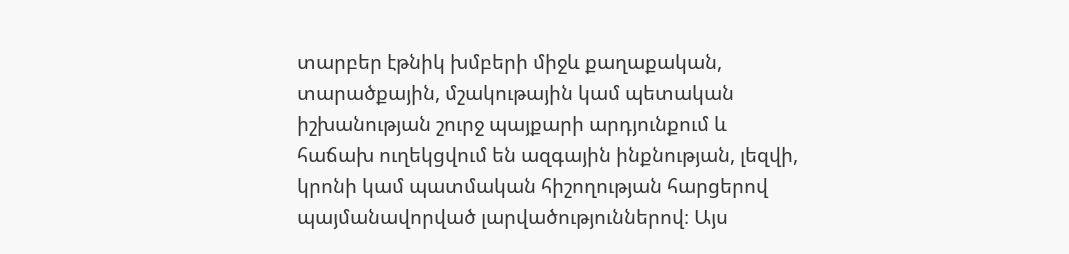տարբեր էթնիկ խմբերի միջև քաղաքական, տարածքային, մշակութային կամ պետական իշխանության շուրջ պայքարի արդյունքում և հաճախ ուղեկցվում են ազգային ինքնության, լեզվի, կրոնի կամ պատմական հիշողության հարցերով պայմանավորված լարվածություններով։ Այս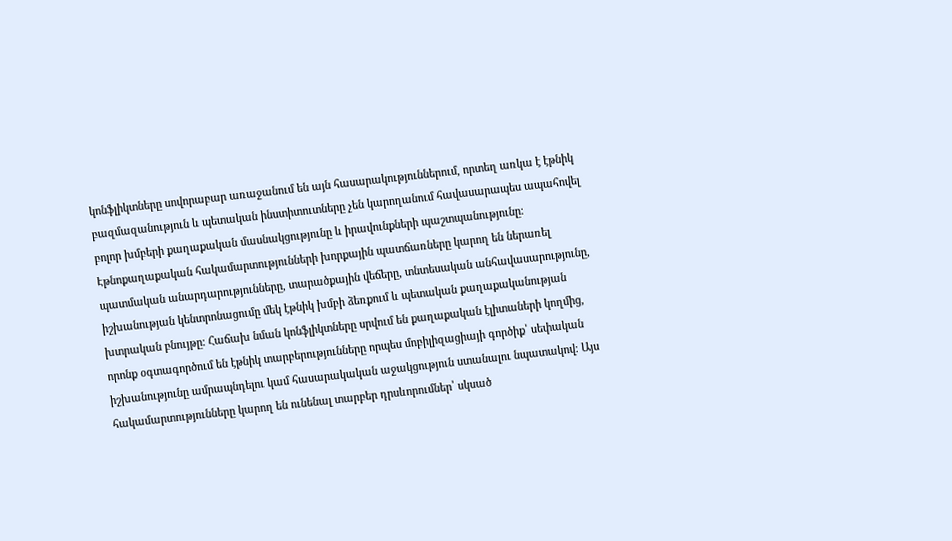կոնֆլիկտները սովորաբար առաջանում են այն հասարակություններում, որտեղ առկա է էթնիկ բազմազանություն և պետական ինստիտուտները չեն կարողանում հավասարապես ապահովել բոլոր խմբերի քաղաքական մասնակցությունը և իրավունքների պաշտպանությունը։ Էթնոքաղաքական հակամարտությունների խորքային պատճառները կարող են ներառել պատմական անարդարությունները, տարածքային վեճերը, տնտեսական անհավասարությունը, իշխանության կենտրոնացումը մեկ էթնիկ խմբի ձեռքում և պետական քաղաքականության խտրական բնույթը։ Հաճախ նման կոնֆլիկտները սրվում են քաղաքական էլիտաների կողմից, որոնք օգտագործում են էթնիկ տարբերությունները որպես մոբիլիզացիայի գործիք՝ սեփական իշխանությունը ամրապնդելու կամ հասարակական աջակցություն ստանալու նպատակով։ Այս հակամարտությունները կարող են ունենալ տարբեր դրսևորումներ՝ սկսած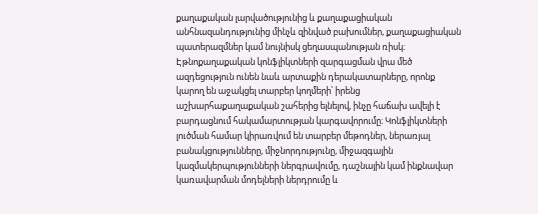քաղաքական լարվածությունից և քաղաքացիական անհնազանդությունից մինչև զինված բախումներ, քաղաքացիական պատերազմներ կամ նույնիսկ ցեղասպանության ռիսկ։ Էթնոքաղաքական կոնֆլիկտների զարգացման վրա մեծ ազդեցություն ունեն նաև արտաքին դերակատարները, որոնք կարող են աջակցել տարբեր կողմերի՝ իրենց աշխարհաքաղաքական շահերից ելնելով, ինչը հաճախ ավելի է բարդացնում հակամարտության կարգավորումը։ Կոնֆլիկտների լուծման համար կիրառվում են տարբեր մեթոդներ, ներառյալ բանակցությունները, միջնորդությունը, միջազգային կազմակերպությունների ներգրավումը, դաշնային կամ ինքնավար կառավարման մոդելների ներդրումը և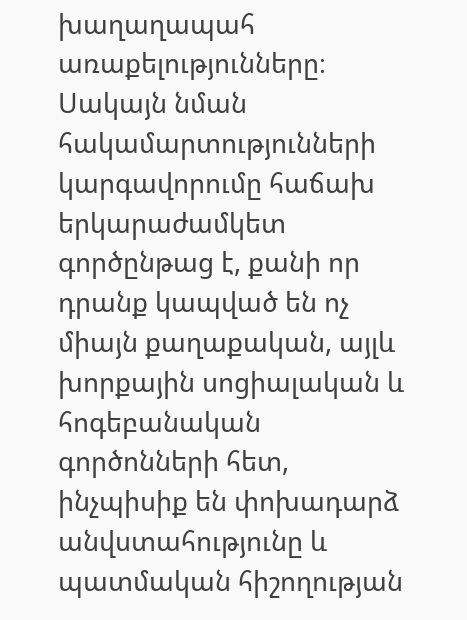խաղաղապահ առաքելությունները։ Սակայն նման հակամարտությունների կարգավորումը հաճախ երկարաժամկետ գործընթաց է, քանի որ դրանք կապված են ոչ միայն քաղաքական, այլև խորքային սոցիալական և հոգեբանական գործոնների հետ, ինչպիսիք են փոխադարձ անվստահությունը և պատմական հիշողության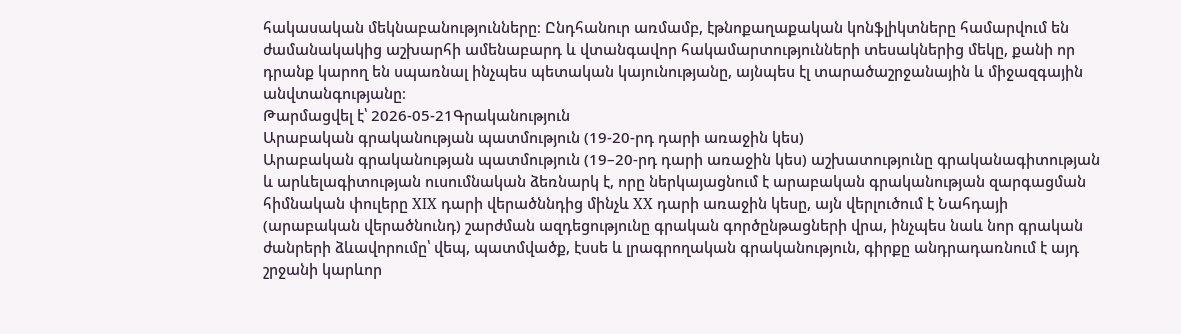հակասական մեկնաբանությունները։ Ընդհանուր առմամբ, էթնոքաղաքական կոնֆլիկտները համարվում են ժամանակակից աշխարհի ամենաբարդ և վտանգավոր հակամարտությունների տեսակներից մեկը, քանի որ դրանք կարող են սպառնալ ինչպես պետական կայունությանը, այնպես էլ տարածաշրջանային և միջազգային անվտանգությանը։
Թարմացվել է՝ 2026-05-21Գրականություն
Արաբական գրականության պատմություն (19-20-րդ դարի առաջին կես)
Արաբական գրականության պատմություն (19–20-րդ դարի առաջին կես) աշխատությունը գրականագիտության և արևելագիտության ուսումնական ձեռնարկ է, որը ներկայացնում է արաբական գրականության զարգացման հիմնական փուլերը XIX դարի վերածննդից մինչև XX դարի առաջին կեսը, այն վերլուծում է Նահդայի (արաբական վերածնունդ) շարժման ազդեցությունը գրական գործընթացների վրա, ինչպես նաև նոր գրական ժանրերի ձևավորումը՝ վեպ, պատմվածք, էսսե և լրագրողական գրականություն, գիրքը անդրադառնում է այդ շրջանի կարևոր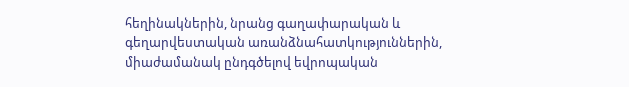հեղինակներին, նրանց գաղափարական և գեղարվեստական առանձնահատկություններին, միաժամանակ ընդգծելով եվրոպական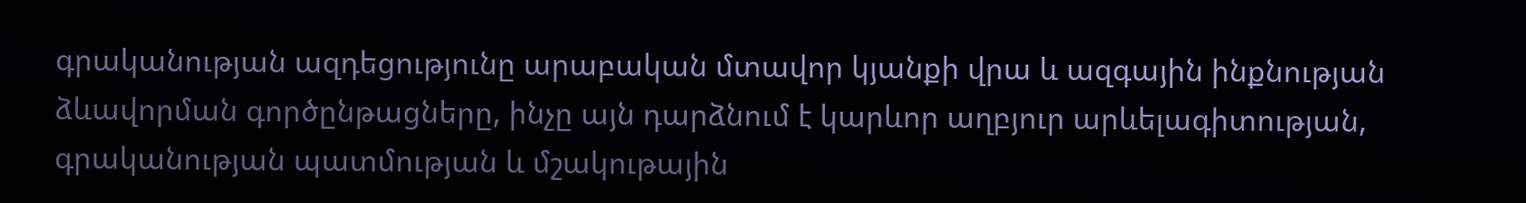գրականության ազդեցությունը արաբական մտավոր կյանքի վրա և ազգային ինքնության ձևավորման գործընթացները, ինչը այն դարձնում է կարևոր աղբյուր արևելագիտության, գրականության պատմության և մշակութային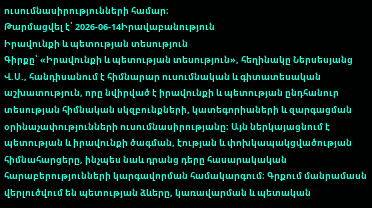ուսումնասիրությունների համար։
Թարմացվել է՝ 2026-06-14Իրավաբանություն
Իրավունքի և պետության տեսություն
Գիրքը՝ «Իրավունքի և պետության տեսություն», հեղինակը Ներսեսյանց Վ.Ս., հանդիսանում է հիմնարար ուսումնական և գիտատեսական աշխատություն, որը նվիրված է իրավունքի և պետության ընդհանուր տեսության հիմնական սկզբունքների, կատեգորիաների և զարգացման օրինաչափությունների ուսումնասիրությանը։ Այն ներկայացնում է պետության և իրավունքի ծագման, էության և փոխկապակցվածության հիմնահարցերը, ինչպես նաև դրանց դերը հասարակական հարաբերությունների կարգավորման համակարգում։ Գրքում մանրամասն վերլուծվում են պետության ձևերը, կառավարման և պետական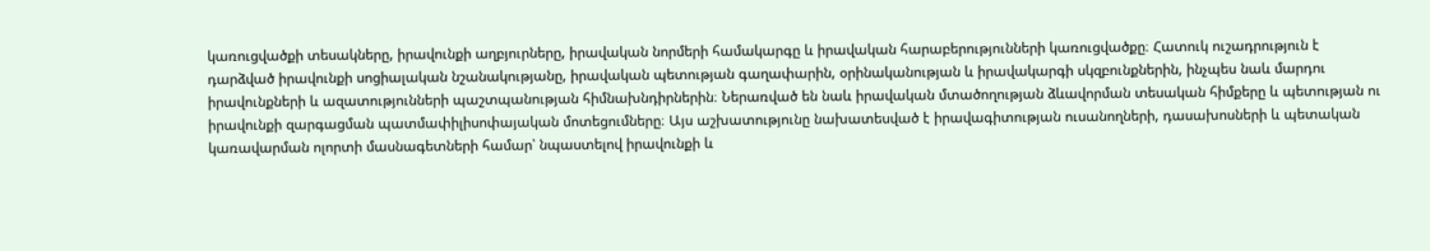կառուցվածքի տեսակները, իրավունքի աղբյուրները, իրավական նորմերի համակարգը և իրավական հարաբերությունների կառուցվածքը։ Հատուկ ուշադրություն է դարձված իրավունքի սոցիալական նշանակությանը, իրավական պետության գաղափարին, օրինականության և իրավակարգի սկզբունքներին, ինչպես նաև մարդու իրավունքների և ազատությունների պաշտպանության հիմնախնդիրներին։ Ներառված են նաև իրավական մտածողության ձևավորման տեսական հիմքերը և պետության ու իրավունքի զարգացման պատմափիլիսոփայական մոտեցումները։ Այս աշխատությունը նախատեսված է իրավագիտության ուսանողների, դասախոսների և պետական կառավարման ոլորտի մասնագետների համար՝ նպաստելով իրավունքի և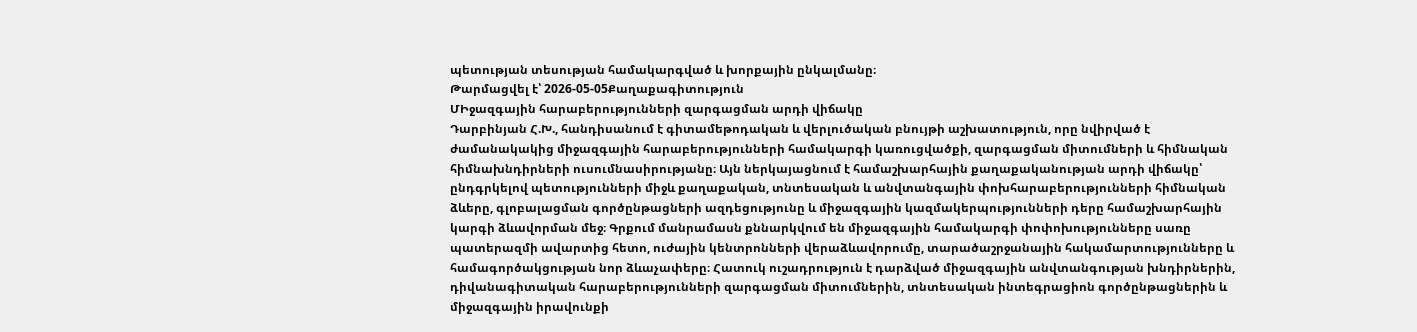պետության տեսության համակարգված և խորքային ընկալմանը։
Թարմացվել է՝ 2026-05-05Քաղաքագիտություն
ՄԻջազգային հարաբերությունների զարգացման արդի վիճակը
Դարբինյան Հ.Խ., հանդիսանում է գիտամեթոդական և վերլուծական բնույթի աշխատություն, որը նվիրված է ժամանակակից միջազգային հարաբերությունների համակարգի կառուցվածքի, զարգացման միտումների և հիմնական հիմնախնդիրների ուսումնասիրությանը։ Այն ներկայացնում է համաշխարհային քաղաքականության արդի վիճակը՝ ընդգրկելով պետությունների միջև քաղաքական, տնտեսական և անվտանգային փոխհարաբերությունների հիմնական ձևերը, գլոբալացման գործընթացների ազդեցությունը և միջազգային կազմակերպությունների դերը համաշխարհային կարգի ձևավորման մեջ։ Գրքում մանրամասն քննարկվում են միջազգային համակարգի փոփոխությունները սառը պատերազմի ավարտից հետո, ուժային կենտրոնների վերաձևավորումը, տարածաշրջանային հակամարտությունները և համագործակցության նոր ձևաչափերը։ Հատուկ ուշադրություն է դարձված միջազգային անվտանգության խնդիրներին, դիվանագիտական հարաբերությունների զարգացման միտումներին, տնտեսական ինտեգրացիոն գործընթացներին և միջազգային իրավունքի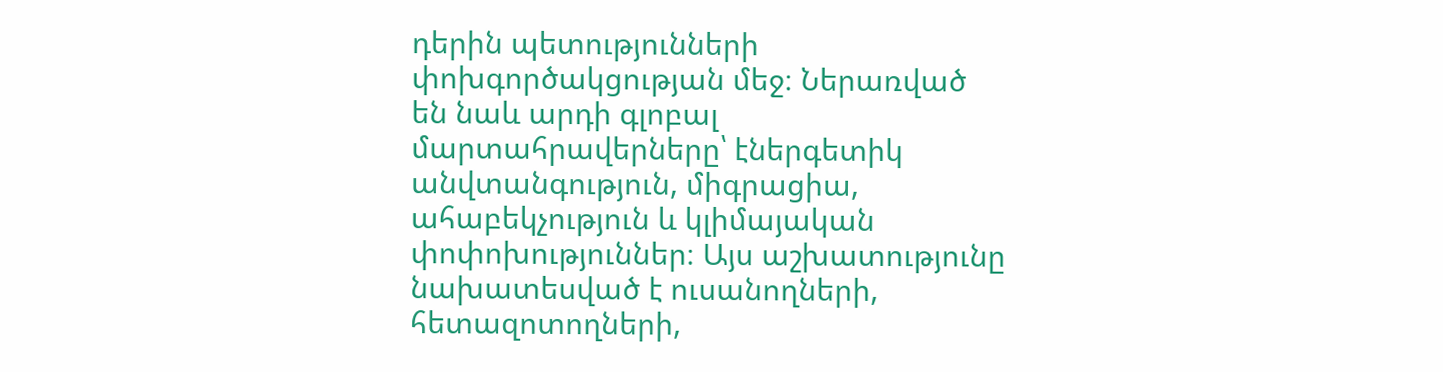դերին պետությունների փոխգործակցության մեջ։ Ներառված են նաև արդի գլոբալ մարտահրավերները՝ էներգետիկ անվտանգություն, միգրացիա, ահաբեկչություն և կլիմայական փոփոխություններ։ Այս աշխատությունը նախատեսված է ուսանողների, հետազոտողների,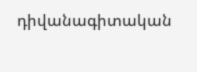դիվանագիտական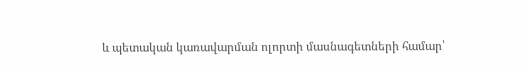և պետական կառավարման ոլորտի մասնագետների համար՝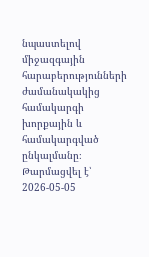նպաստելով միջազգային հարաբերությունների ժամանակակից համակարգի խորքային և համակարգված ընկալմանը։
Թարմացվել է՝ 2026-05-05